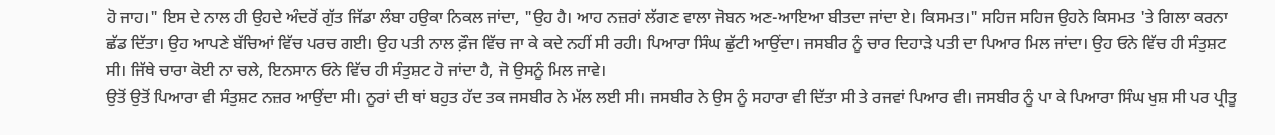ਹੋ ਜਾਹ।" ਇਸ ਦੇ ਨਾਲ ਹੀ ਉਹਦੇ ਅੰਦਰੋਂ ਗੁੱਤ ਜਿੱਡਾ ਲੰਬਾ ਹਉਕਾ ਨਿਕਲ ਜਾਂਦਾ, "ਉਹ ਹੈ। ਆਹ ਨਜ਼ਰਾਂ ਲੱਗਣ ਵਾਲਾ ਜੋਬਨ ਅਣ-ਆਇਆ ਬੀਤਦਾ ਜਾਂਦਾ ਏ। ਕਿਸਮਤ।" ਸਹਿਜ ਸਹਿਜ ਉਹਨੇ ਕਿਸਮਤ 'ਤੇ ਗਿਲਾ ਕਰਨਾ ਛੱਡ ਦਿੱਤਾ। ਉਹ ਆਪਣੇ ਬੱਚਿਆਂ ਵਿੱਚ ਪਰਚ ਗਈ। ਉਹ ਪਤੀ ਨਾਲ ਫ਼ੌਜ ਵਿੱਚ ਜਾ ਕੇ ਕਦੇ ਨਹੀਂ ਸੀ ਰਹੀ। ਪਿਆਰਾ ਸਿੰਘ ਛੁੱਟੀ ਆਉਂਦਾ। ਜਸਬੀਰ ਨੂੰ ਚਾਰ ਦਿਹਾੜੇ ਪਤੀ ਦਾ ਪਿਆਰ ਮਿਲ ਜਾਂਦਾ। ਉਹ ਓਨੇ ਵਿੱਚ ਹੀ ਸੰਤੁਸ਼ਟ ਸੀ। ਜਿੱਥੇ ਚਾਰਾ ਕੋਈ ਨਾ ਚਲੇ, ਇਨਸਾਨ ਓਨੇ ਵਿੱਚ ਹੀ ਸੰਤੁਸ਼ਟ ਹੋ ਜਾਂਦਾ ਹੈ, ਜੋ ਉਸਨੂੰ ਮਿਲ ਜਾਵੇ।
ਉਤੋਂ ਉਤੋਂ ਪਿਆਰਾ ਵੀ ਸੰਤੁਸ਼ਟ ਨਜ਼ਰ ਆਉਂਦਾ ਸੀ। ਨੂਰਾਂ ਦੀ ਥਾਂ ਬਹੁਤ ਹੱਦ ਤਕ ਜਸਬੀਰ ਨੇ ਮੱਲ ਲਈ ਸੀ। ਜਸਬੀਰ ਨੇ ਉਸ ਨੂੰ ਸਹਾਰਾ ਵੀ ਦਿੱਤਾ ਸੀ ਤੇ ਰਜਵਾਂ ਪਿਆਰ ਵੀ। ਜਸਬੀਰ ਨੂੰ ਪਾ ਕੇ ਪਿਆਰਾ ਸਿੰਘ ਖੁਸ਼ ਸੀ ਪਰ ਪ੍ਰੀਤੂ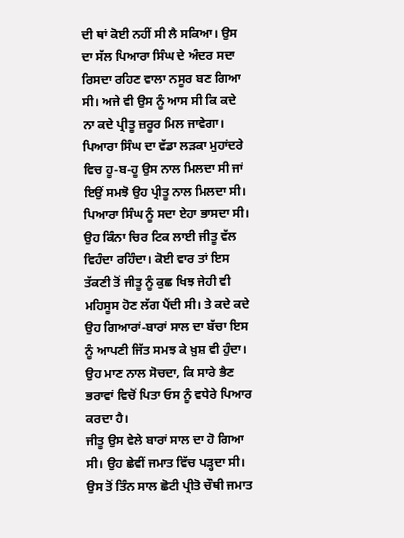ਦੀ ਥਾਂ ਕੋਈ ਨਹੀਂ ਸੀ ਲੈ ਸਕਿਆ। ਉਸ ਦਾ ਸੱਲ ਪਿਆਰਾ ਸਿੰਘ ਦੇ ਅੰਦਰ ਸਦਾ ਰਿਸਦਾ ਰਹਿਣ ਵਾਲਾ ਨਸੂਰ ਬਣ ਗਿਆ ਸੀ। ਅਜੇ ਵੀ ਉਸ ਨੂੰ ਆਸ ਸੀ ਕਿ ਕਦੇ ਨਾ ਕਦੇ ਪ੍ਰੀਤੂ ਜ਼ਰੂਰ ਮਿਲ ਜਾਵੇਗਾ।
ਪਿਆਰਾ ਸਿੰਘ ਦਾ ਵੱਡਾ ਲੜਕਾ ਮੁਹਾਂਦਰੇ ਵਿਚ ਹੂ-ਬ-ਹੂ ਉਸ ਨਾਲ ਮਿਲਦਾ ਸੀ ਜਾਂ ਇਉਂ ਸਮਝੋ ਉਹ ਪ੍ਰੀਤੂ ਨਾਲ ਮਿਲਦਾ ਸੀ। ਪਿਆਰਾ ਸਿੰਘ ਨੂੰ ਸਦਾ ਏਹਾ ਭਾਸਦਾ ਸੀ। ਉਹ ਕਿੰਨਾ ਚਿਰ ਟਿਕ ਲਾਈ ਜੀਤੂ ਵੱਲ ਵਿਹੰਦਾ ਰਹਿੰਦਾ। ਕੋਈ ਵਾਰ ਤਾਂ ਇਸ ਤੱਕਣੀ ਤੋਂ ਜੀਤੂ ਨੂੰ ਕੁਛ ਖਿਝ ਜੇਹੀ ਵੀ ਮਹਿਸੂਸ ਹੋਣ ਲੱਗ ਪੈਂਦੀ ਸੀ। ਤੇ ਕਦੇ ਕਦੇ ਉਹ ਗਿਆਰਾਂ-ਬਾਰਾਂ ਸਾਲ ਦਾ ਬੱਚਾ ਇਸ ਨੂੰ ਆਪਣੀ ਜਿੱਤ ਸਮਝ ਕੇ ਖ਼ੁਸ਼ ਵੀ ਹੁੰਦਾ। ਉਹ ਮਾਣ ਨਾਲ ਸੋਚਦਾ, ਕਿ ਸਾਰੇ ਭੈਣ ਭਰਾਵਾਂ ਵਿਚੋਂ ਪਿਤਾ ਓਸ ਨੂੰ ਵਧੇਰੇ ਪਿਆਰ ਕਰਦਾ ਹੈ।
ਜੀਤੂ ਉਸ ਵੇਲੇ ਬਾਰਾਂ ਸਾਲ ਦਾ ਹੋ ਗਿਆ ਸੀ। ਉਹ ਛੇਵੀਂ ਜਮਾਤ ਵਿੱਚ ਪੜ੍ਹਦਾ ਸੀ। ਉਸ ਤੋਂ ਤਿੰਨ ਸਾਲ ਛੋਟੀ ਪ੍ਰੀਤੋ ਚੌਥੀ ਜਮਾਤ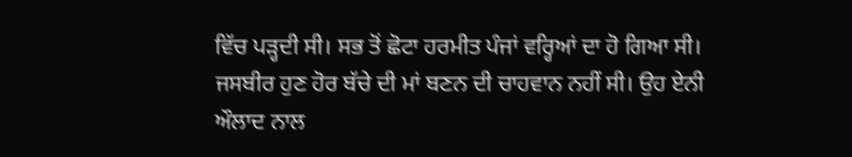ਵਿੱਚ ਪੜ੍ਹਦੀ ਸੀ। ਸਭ ਤੋਂ ਛੋਟਾ ਹਰਮੀਤ ਪੰਜਾਂ ਵਰ੍ਹਿਆਂ ਦਾ ਹੋ ਗਿਆ ਸੀ। ਜਸਬੀਰ ਹੁਣ ਹੋਰ ਬੱਚੇ ਦੀ ਮਾਂ ਬਣਨ ਦੀ ਚਾਹਵਾਨ ਨਹੀਂ ਸੀ। ਉਹ ਏਨੀ ਔਲਾਦ ਨਾਲ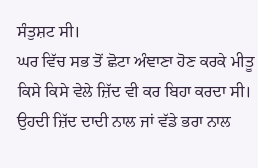ਸੰਤੁਸ਼ਟ ਸੀ।
ਘਰ ਵਿੱਚ ਸਭ ਤੋਂ ਛੋਟਾ ਅੰਞਾਣਾ ਹੋਣ ਕਰਕੇ ਮੀਤੂ ਕਿਸੇ ਕਿਸੇ ਵੇਲੇ ਜ਼ਿੱਦ ਵੀ ਕਰ ਬਿਹਾ ਕਰਦਾ ਸੀ। ਉਹਦੀ ਜ਼ਿੱਦ ਦਾਦੀ ਨਾਲ ਜਾਂ ਵੱਡੇ ਭਰਾ ਨਾਲ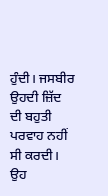ਹੁੰਦੀ। ਜਸਬੀਰ ਉਹਦੀ ਜ਼ਿੱਦ ਦੀ ਬਹੁਤੀ ਪਰਵਾਹ ਨਹੀਂ ਸੀ ਕਰਦੀ। ਉਹ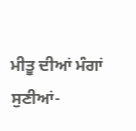ਮੀਤੂ ਦੀਆਂ ਮੰਗਾਂ ਸੁਣੀਆਂ-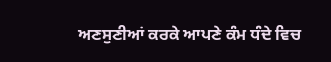ਅਣਸੁਣੀਆਂ ਕਰਕੇ ਆਪਣੇ ਕੰਮ ਧੰਦੇ ਵਿਚ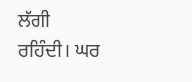ਲੱਗੀ ਰਹਿੰਦੀ। ਘਰ